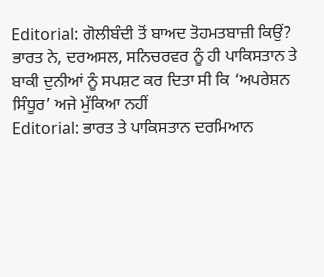Editorial: ਗੋਲੀਬੰਦੀ ਤੋਂ ਬਾਅਦ ਤੋਹਮਤਬਾਜ਼ੀ ਕਿਉਂ?
ਭਾਰਤ ਨੇ, ਦਰਅਸਲ, ਸਨਿਚਰਵਰ ਨੂੰ ਹੀ ਪਾਕਿਸਤਾਨ ਤੇ ਬਾਕੀ ਦੁਨੀਆਂ ਨੂੰ ਸਪਸ਼ਟ ਕਰ ਦਿਤਾ ਸੀ ਕਿ ‘ਅਪਰੇਸ਼ਨ ਸਿੰਧੂਰ’ ਅਜੇ ਮੁੱਕਿਆ ਨਹੀਂ
Editorial: ਭਾਰਤ ਤੇ ਪਾਕਿਸਤਾਨ ਦਰਮਿਆਨ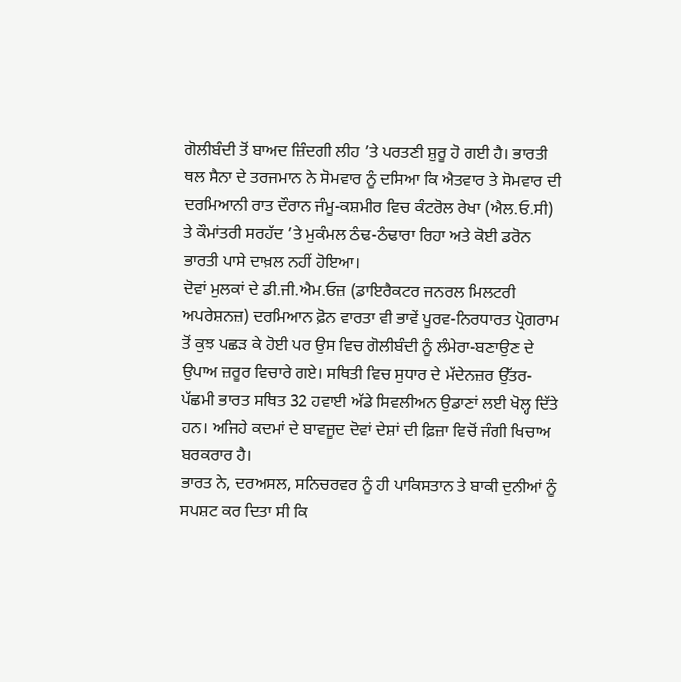ਗੋਲੀਬੰਦੀ ਤੋਂ ਬਾਅਦ ਜ਼ਿੰਦਗੀ ਲੀਹ ’ਤੇ ਪਰਤਣੀ ਸ਼ੁਰੂ ਹੋ ਗਈ ਹੈ। ਭਾਰਤੀ ਥਲ ਸੈਨਾ ਦੇ ਤਰਜਮਾਨ ਨੇ ਸੋਮਵਾਰ ਨੂੰ ਦਸਿਆ ਕਿ ਐਤਵਾਰ ਤੇ ਸੋਮਵਾਰ ਦੀ ਦਰਮਿਆਨੀ ਰਾਤ ਦੌਰਾਨ ਜੰਮੂ-ਕਸ਼ਮੀਰ ਵਿਚ ਕੰਟਰੋਲ ਰੇਖਾ (ਐਲ.ਓ.ਸੀ) ਤੇ ਕੌਮਾਂਤਰੀ ਸਰਹੱਦ ’ਤੇ ਮੁਕੰਮਲ ਠੰਢ-ਠੰਢਾਰਾ ਰਿਹਾ ਅਤੇ ਕੋਈ ਡਰੋਨ ਭਾਰਤੀ ਪਾਸੇ ਦਾਖ਼ਲ ਨਹੀਂ ਹੋਇਆ।
ਦੋਵਾਂ ਮੁਲਕਾਂ ਦੇ ਡੀ.ਜੀ.ਐਮ.ਓਜ਼ (ਡਾਇਰੈਕਟਰ ਜਨਰਲ ਮਿਲਟਰੀ ਅਪਰੇਸ਼ਨਜ਼) ਦਰਮਿਆਨ ਫ਼ੋਨ ਵਾਰਤਾ ਵੀ ਭਾਵੇਂ ਪੂਰਵ-ਨਿਰਧਾਰਤ ਪ੍ਰੋਗਰਾਮ ਤੋਂ ਕੁਝ ਪਛੜ ਕੇ ਹੋਈ ਪਰ ਉਸ ਵਿਚ ਗੋਲੀਬੰਦੀ ਨੂੰ ਲੰਮੇਰਾ-ਬਣਾਉਣ ਦੇ ਉਪਾਅ ਜ਼ਰੂਰ ਵਿਚਾਰੇ ਗਏ। ਸਥਿਤੀ ਵਿਚ ਸੁਧਾਰ ਦੇ ਮੱਦੇਨਜ਼ਰ ਉੱਤਰ-ਪੱਛਮੀ ਭਾਰਤ ਸਥਿਤ 32 ਹਵਾਈ ਅੱਡੇ ਸਿਵਲੀਅਨ ਉਡਾਣਾਂ ਲਈ ਖੋਲ੍ਹ ਦਿੱਤੇ ਹਨ। ਅਜਿਹੇ ਕਦਮਾਂ ਦੇ ਬਾਵਜੂਦ ਦੋਵਾਂ ਦੇਸ਼ਾਂ ਦੀ ਫ਼ਿਜ਼ਾ ਵਿਚੋਂ ਜੰਗੀ ਖਿਚਾਅ ਬਰਕਰਾਰ ਹੈ।
ਭਾਰਤ ਨੇ, ਦਰਅਸਲ, ਸਨਿਚਰਵਰ ਨੂੰ ਹੀ ਪਾਕਿਸਤਾਨ ਤੇ ਬਾਕੀ ਦੁਨੀਆਂ ਨੂੰ ਸਪਸ਼ਟ ਕਰ ਦਿਤਾ ਸੀ ਕਿ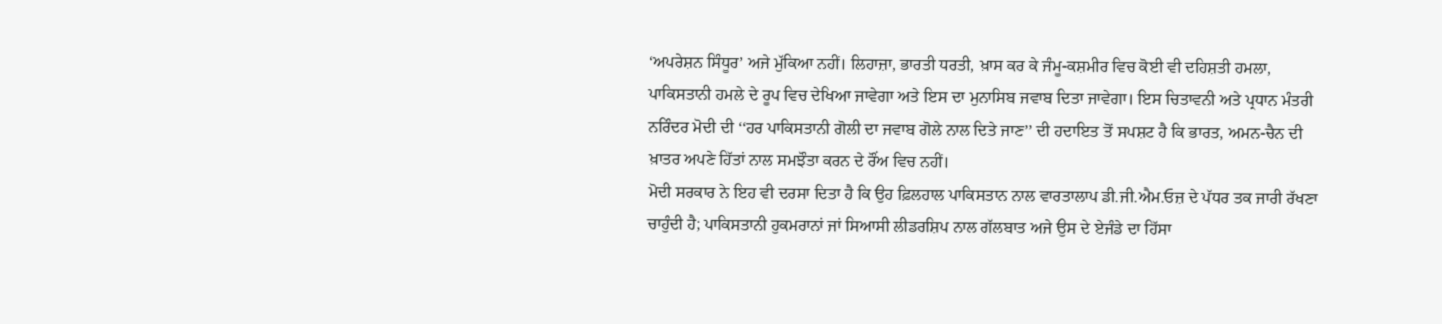‘ਅਪਰੇਸ਼ਨ ਸਿੰਧੂਰ’ ਅਜੇ ਮੁੱਕਿਆ ਨਹੀਂ। ਲਿਹਾਜ਼ਾ, ਭਾਰਤੀ ਧਰਤੀ, ਖ਼ਾਸ ਕਰ ਕੇ ਜੰਮੂ-ਕਸ਼ਮੀਰ ਵਿਚ ਕੋਈ ਵੀ ਦਹਿਸ਼ਤੀ ਹਮਲਾ, ਪਾਕਿਸਤਾਨੀ ਹਮਲੇ ਦੇ ਰੂਪ ਵਿਚ ਦੇਖਿਆ ਜਾਵੇਗਾ ਅਤੇ ਇਸ ਦਾ ਮੁਨਾਸਿਬ ਜਵਾਬ ਦਿਤਾ ਜਾਵੇਗਾ। ਇਸ ਚਿਤਾਵਨੀ ਅਤੇ ਪ੍ਰਧਾਨ ਮੰਤਰੀ ਨਰਿੰਦਰ ਮੋਦੀ ਦੀ ‘‘ਹਰ ਪਾਕਿਸਤਾਨੀ ਗੋਲੀ ਦਾ ਜਵਾਬ ਗੋਲੇ ਨਾਲ ਦਿਤੇ ਜਾਣ’’ ਦੀ ਹਦਾਇਤ ਤੋਂ ਸਪਸ਼ਟ ਹੈ ਕਿ ਭਾਰਤ, ਅਮਨ-ਚੈਨ ਦੀ ਖ਼ਾਤਰ ਅਪਣੇ ਹਿੱਤਾਂ ਨਾਲ ਸਮਝੌਤਾ ਕਰਨ ਦੇ ਰੌਂਅ ਵਿਚ ਨਹੀਂ।
ਮੋਦੀ ਸਰਕਾਰ ਨੇ ਇਹ ਵੀ ਦਰਸਾ ਦਿਤਾ ਹੈ ਕਿ ਉਹ ਫ਼ਿਲਹਾਲ ਪਾਕਿਸਤਾਨ ਨਾਲ ਵਾਰਤਾਲਾਪ ਡੀ.ਜੀ.ਐਮ.ਓਜ਼ ਦੇ ਪੱਧਰ ਤਕ ਜਾਰੀ ਰੱਖਣਾ ਚਾਹੁੰਦੀ ਹੈ; ਪਾਕਿਸਤਾਨੀ ਹੁਕਮਰਾਨਾਂ ਜਾਂ ਸਿਆਸੀ ਲੀਡਰਸ਼ਿਪ ਨਾਲ ਗੱਲਬਾਤ ਅਜੇ ਉਸ ਦੇ ਏਜੰਡੇ ਦਾ ਹਿੱਸਾ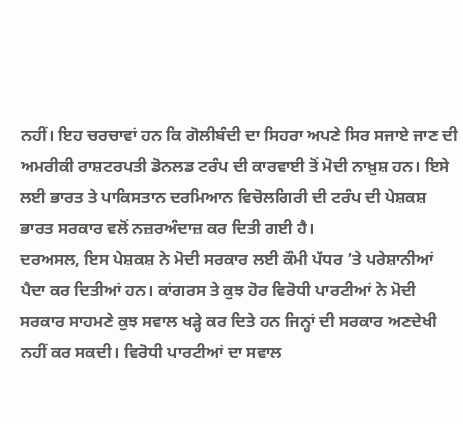ਨਹੀਂ। ਇਹ ਚਰਚਾਵਾਂ ਹਨ ਕਿ ਗੋਲੀਬੰਦੀ ਦਾ ਸਿਹਰਾ ਅਪਣੇ ਸਿਰ ਸਜਾਏ ਜਾਣ ਦੀ ਅਮਰੀਕੀ ਰਾਸ਼ਟਰਪਤੀ ਡੋਨਲਡ ਟਰੰਪ ਦੀ ਕਾਰਵਾਈ ਤੋਂ ਮੋਦੀ ਨਾਖ਼ੁਸ਼ ਹਨ। ਇਸੇ ਲਈ ਭਾਰਤ ਤੇ ਪਾਕਿਸਤਾਨ ਦਰਮਿਆਨ ਵਿਚੋਲਗਿਰੀ ਦੀ ਟਰੰਪ ਦੀ ਪੇਸ਼ਕਸ਼ ਭਾਰਤ ਸਰਕਾਰ ਵਲੋਂ ਨਜ਼ਰਅੰਦਾਜ਼ ਕਰ ਦਿਤੀ ਗਈ ਹੈ।
ਦਰਅਸਲ, ਇਸ ਪੇਸ਼ਕਸ਼ ਨੇ ਮੋਦੀ ਸਰਕਾਰ ਲਈ ਕੌਮੀ ਪੱਧਰ ’ਤੇ ਪਰੇਸ਼ਾਨੀਆਂ ਪੈਦਾ ਕਰ ਦਿਤੀਆਂ ਹਨ। ਕਾਂਗਰਸ ਤੇ ਕੁਝ ਹੋਰ ਵਿਰੋਧੀ ਪਾਰਟੀਆਂ ਨੇ ਮੋਦੀ ਸਰਕਾਰ ਸਾਹਮਣੇ ਕੁਝ ਸਵਾਲ ਖੜ੍ਹੇ ਕਰ ਦਿਤੇ ਹਨ ਜਿਨ੍ਹਾਂ ਦੀ ਸਰਕਾਰ ਅਣਦੇਖੀ ਨਹੀਂ ਕਰ ਸਕਦੀ। ਵਿਰੋਧੀ ਪਾਰਟੀਆਂ ਦਾ ਸਵਾਲ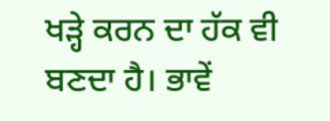ਖੜ੍ਹੇ ਕਰਨ ਦਾ ਹੱਕ ਵੀ ਬਣਦਾ ਹੈ। ਭਾਵੇਂ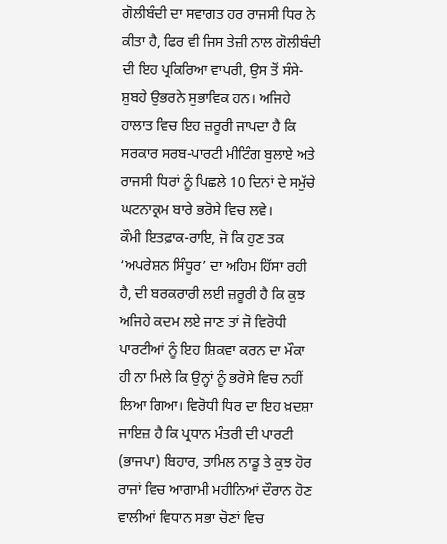ਗੋਲੀਬੰਦੀ ਦਾ ਸਵਾਗਤ ਹਰ ਰਾਜਸੀ ਧਿਰ ਨੇ ਕੀਤਾ ਹੈ, ਫਿਰ ਵੀ ਜਿਸ ਤੇਜ਼ੀ ਨਾਲ ਗੋਲੀਬੰਦੀ ਦੀ ਇਹ ਪ੍ਰਕਿਰਿਆ ਵਾਪਰੀ, ਉਸ ਤੋਂ ਸੰਸੇ-ਸ਼ੁਬਹੇ ਉਭਰਨੇ ਸੁਭਾਵਿਕ ਹਨ। ਅਜਿਹੇ ਹਾਲਾਤ ਵਿਚ ਇਹ ਜ਼ਰੂਰੀ ਜਾਪਦਾ ਹੈ ਕਿ ਸਰਕਾਰ ਸਰਬ-ਪਾਰਟੀ ਮੀਟਿੰਗ ਬੁਲਾਏ ਅਤੇ ਰਾਜਸੀ ਧਿਰਾਂ ਨੂੰ ਪਿਛਲੇ 10 ਦਿਨਾਂ ਦੇ ਸਮੁੱਚੇ ਘਟਨਾਕ੍ਰਮ ਬਾਰੇ ਭਰੋਸੇ ਵਿਚ ਲਵੇ।
ਕੌਮੀ ਇਤਫ਼ਾਕ-ਰਾਇ, ਜੋ ਕਿ ਹੁਣ ਤਕ ‘ਅਪਰੇਸ਼ਨ ਸਿੰਧੂਰ’ ਦਾ ਅਹਿਮ ਹਿੱਸਾ ਰਹੀ ਹੈ, ਦੀ ਬਰਕਰਾਰੀ ਲਈ ਜ਼ਰੂਰੀ ਹੈ ਕਿ ਕੁਝ ਅਜਿਹੇ ਕਦਮ ਲਏ ਜਾਣ ਤਾਂ ਜੋ ਵਿਰੋਧੀ ਪਾਰਟੀਆਂ ਨੂੰ ਇਹ ਸ਼ਿਕਵਾ ਕਰਨ ਦਾ ਮੌਕਾ ਹੀ ਨਾ ਮਿਲੇ ਕਿ ਉਨ੍ਹਾਂ ਨੂੰ ਭਰੋਸੇ ਵਿਚ ਨਹੀਂ ਲਿਆ ਗਿਆ। ਵਿਰੋਧੀ ਧਿਰ ਦਾ ਇਹ ਖ਼ਦਸ਼ਾ ਜਾਇਜ਼ ਹੈ ਕਿ ਪ੍ਰਧਾਨ ਮੰਤਰੀ ਦੀ ਪਾਰਟੀ (ਭਾਜਪਾ) ਬਿਹਾਰ, ਤਾਮਿਲ ਨਾਡੂ ਤੇ ਕੁਝ ਹੋਰ ਰਾਜਾਂ ਵਿਚ ਆਗਾਮੀ ਮਹੀਨਿਆਂ ਦੌਰਾਨ ਹੋਣ ਵਾਲੀਆਂ ਵਿਧਾਨ ਸਭਾ ਚੋਣਾਂ ਵਿਚ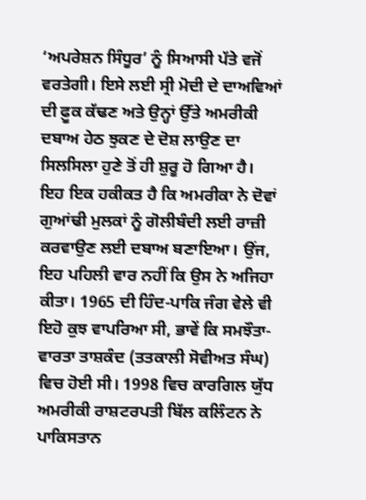‘ਅਪਰੇਸ਼ਨ ਸਿੰਧੂਰ’ ਨੂੰ ਸਿਆਸੀ ਪੱਤੇ ਵਜੋਂ ਵਰਤੇਗੀ। ਇਸੇ ਲਈ ਸ੍ਰੀ ਮੋਦੀ ਦੇ ਦਾਅਵਿਆਂ ਦੀ ਫ਼ੂਕ ਕੱਢਣ ਅਤੇ ਉਨ੍ਹਾਂ ਉੱਤੇ ਅਮਰੀਕੀ ਦਬਾਅ ਹੇਠ ਝੁਕਣ ਦੇ ਦੋਸ਼ ਲਾਉਣ ਦਾ ਸਿਲਸਿਲਾ ਹੁਣੇ ਤੋਂ ਹੀ ਸ਼ੁਰੂ ਹੋ ਗਿਆ ਹੈ।
ਇਹ ਇਕ ਹਕੀਕਤ ਹੈ ਕਿ ਅਮਰੀਕਾ ਨੇ ਦੋਵਾਂ ਗੁਆਂਢੀ ਮੁਲਕਾਂ ਨੂੰ ਗੋਲੀਬੰਦੀ ਲਈ ਰਾਜ਼ੀ ਕਰਵਾਉਣ ਲਈ ਦਬਾਅ ਬਣਾਇਆ। ਉਂਜ, ਇਹ ਪਹਿਲੀ ਵਾਰ ਨਹੀਂ ਕਿ ਉਸ ਨੇ ਅਜਿਹਾ ਕੀਤਾ। 1965 ਦੀ ਹਿੰਦ-ਪਾਕਿ ਜੰਗ ਵੇਲੇ ਵੀ ਇਹੋ ਕੁਝ ਵਾਪਰਿਆ ਸੀ, ਭਾਵੇਂ ਕਿ ਸਮਝੌਤਾ-ਵਾਰਤਾ ਤਾਸ਼ਕੰਦ (ਤਤਕਾਲੀ ਸੋਵੀਅਤ ਸੰਘ) ਵਿਚ ਹੋਈ ਸੀ। 1998 ਵਿਚ ਕਾਰਗਿਲ ਯੁੱਧ ਅਮਰੀਕੀ ਰਾਸ਼ਟਰਪਤੀ ਬਿੱਲ ਕਲਿੰਟਨ ਨੇ ਪਾਕਿਸਤਾਨ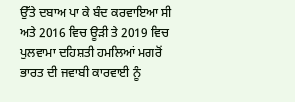ਉੱਤੇ ਦਬਾਅ ਪਾ ਕੇ ਬੰਦ ਕਰਵਾਇਆ ਸੀ ਅਤੇ 2016 ਵਿਚ ਊੜੀ ਤੇ 2019 ਵਿਚ ਪੁਲਵਾਮਾ ਦਹਿਸ਼ਤੀ ਹਮਲਿਆਂ ਮਗਰੋਂ ਭਾਰਤ ਦੀ ਜਵਾਬੀ ਕਾਰਵਾਈ ਨੂੰ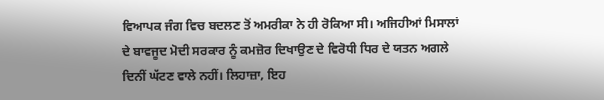ਵਿਆਪਕ ਜੰਗ ਵਿਚ ਬਦਲਣ ਤੋਂ ਅਮਰੀਕਾ ਨੇ ਹੀ ਰੋਕਿਆ ਸੀ। ਅਜਿਹੀਆਂ ਮਿਸਾਲਾਂ ਦੇ ਬਾਵਜੂਦ ਮੋਦੀ ਸਰਕਾਰ ਨੂੰ ਕਮਜ਼ੋਰ ਦਿਖਾਉਣ ਦੇ ਵਿਰੋਧੀ ਧਿਰ ਦੇ ਯਤਨ ਅਗਲੇ ਦਿਨੀਂ ਘੱਟਣ ਵਾਲੇ ਨਹੀਂ। ਲਿਹਾਜ਼ਾ, ਇਹ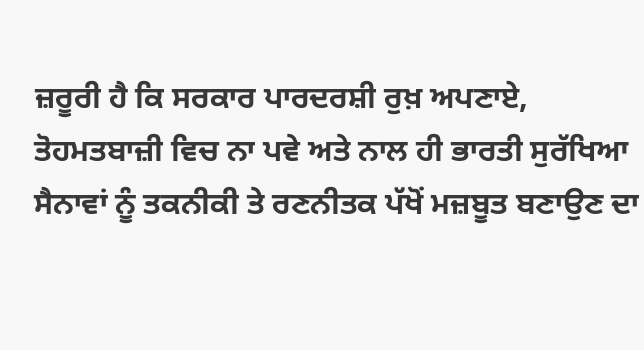ਜ਼ਰੂਰੀ ਹੈ ਕਿ ਸਰਕਾਰ ਪਾਰਦਰਸ਼ੀ ਰੁਖ਼ ਅਪਣਾਏ, ਤੋਹਮਤਬਾਜ਼ੀ ਵਿਚ ਨਾ ਪਵੇ ਅਤੇ ਨਾਲ ਹੀ ਭਾਰਤੀ ਸੁਰੱਖਿਆ ਸੈਨਾਵਾਂ ਨੂੰ ਤਕਨੀਕੀ ਤੇ ਰਣਨੀਤਕ ਪੱਖੋਂ ਮਜ਼ਬੂਤ ਬਣਾਉਣ ਦਾ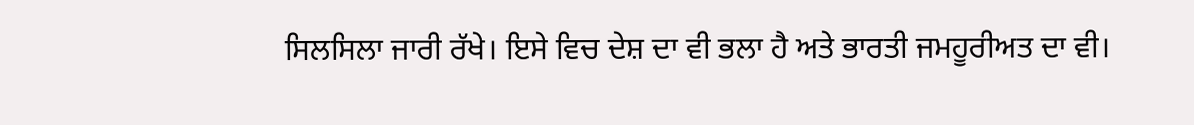ਸਿਲਸਿਲਾ ਜਾਰੀ ਰੱਖੇ। ਇਸੇ ਵਿਚ ਦੇਸ਼ ਦਾ ਵੀ ਭਲਾ ਹੈ ਅਤੇ ਭਾਰਤੀ ਜਮਹੂਰੀਅਤ ਦਾ ਵੀ।